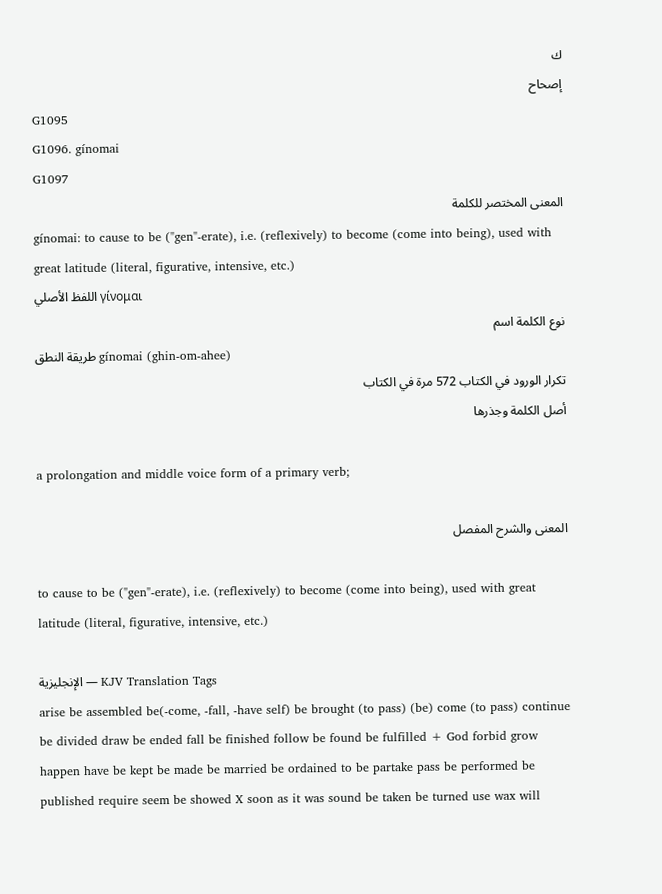ك
إصحاح
G1095
G1096. gínomai
G1097
المعنى المختصر للكلمة
gínomai: to cause to be ("gen"-erate), i.e. (reflexively) to become (come into being), used with great latitude (literal, figurative, intensive, etc.)
اللفظ الأصلي γίνομαι
نوع الكلمة اسم
طريقة النطق gínomai (ghin-om-ahee)
تكرار الورود في الكتاب 572 مرة في الكتاب
أصل الكلمة وجذرها

a prolongation and middle voice form of a primary verb;

المعنى والشرح المفصل

to cause to be ("gen"-erate), i.e. (reflexively) to become (come into being), used with great latitude (literal, figurative, intensive, etc.)

الإنجليزية — KJV Translation Tags
arise be assembled be(-come, -fall, -have self) be brought (to pass) (be) come (to pass) continue be divided draw be ended fall be finished follow be found be fulfilled + God forbid grow happen have be kept be made be married be ordained to be partake pass be performed be published require seem be showed X soon as it was sound be taken be turned use wax will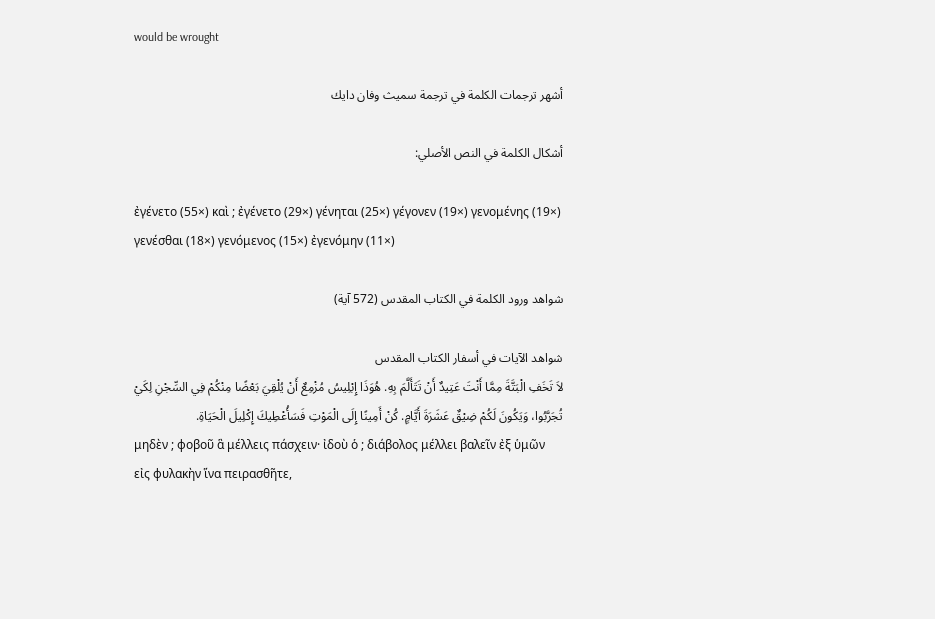would be wrought

أشهر ترجمات الكلمة في ترجمة سميث وفان دايك

أشكال الكلمة في النص الأصلي:

ἐγένετο (55×) καὶ ; ἐγένετο (29×) γένηται (25×) γέγονεν (19×) γενομένης (19×) γενέσθαι (18×) γενόμενος (15×) ἐγενόμην (11×)

شواهد ورود الكلمة في الكتاب المقدس (572 آية)

شواهد الآيات في أسفار الكتاب المقدس
لاَ تَخَفِ الْبَتَّةَ مِمَّا أَنْتَ عَتِيدٌ أَنْ تَتَأَلَّمَ بِهِ. هُوَذَا إِبْلِيسُ مُزْمِعٌ أَنْ يُلْقِيَ بَعْضًا مِنْكُمْ فِي السِّجْنِ لِكَيْ تُجَرَّبُوا، وَيَكُونَ لَكُمْ ضِيْقٌ عَشَرَةَ أَيَّامٍ. كُنْ أَمِينًا إِلَى الْمَوْتِ فَسَأُعْطِيكَ إِكْلِيلَ الْحَيَاةِ.
μηδὲν ; φοβοῦ ἃ μέλλεις πάσχειν· ἰδοὺ ὁ ; διάβολος μέλλει βαλεῖν ἐξ ὑμῶν εἰς φυλακὴν ἵνα πειρασθῆτε,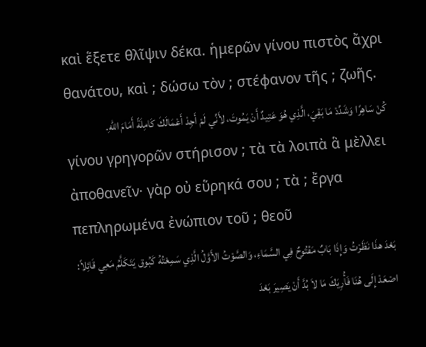καὶ ἕξετε θλῖψιν δέκα. ἡμερῶν γίνου πιστὸς ἄχρι θανάτου, καὶ ; δώσω τὸν ; στέφανον τῆς ; ζωῆς.
كُنْ سَاهِرًا وَشَدِّدْ مَا بَقِيَ، الَّذِي هُوَ عَتِيدٌ أَنْ يَمُوتَ، لأَنِّي لَمْ أَجِدْ أَعْمَالَكَ كَامِلَةً أَمَامَ اللهِ.
γίνου γρηγορῶν στήρισον ; τὰ τὰ λοιπὰ ἃ μὲλλει ἀποθανεῖν· γὰρ οὐ εὕρηκά σου ; τὰ ; ἔργα πεπληρωμένα ἐνώπιον τοῦ ; θεοῦ
بَعْدَ هذَا نَظَرْتُ وَإِذَا بَابٌ مَفْتُوحٌ فِي السَّمَاءِ، وَالصَّوْتُ الأَوَّلُ الَّذِي سَمِعْتُهُ كَبُوق يَتَكَلَّمُ مَعِي قَائِلاً: اصْعَدْ إِلَى هُنَا فَأُرِيَكَ مَا لاَ بُدَّ أَنْ يَصِيرَ بَعْدَ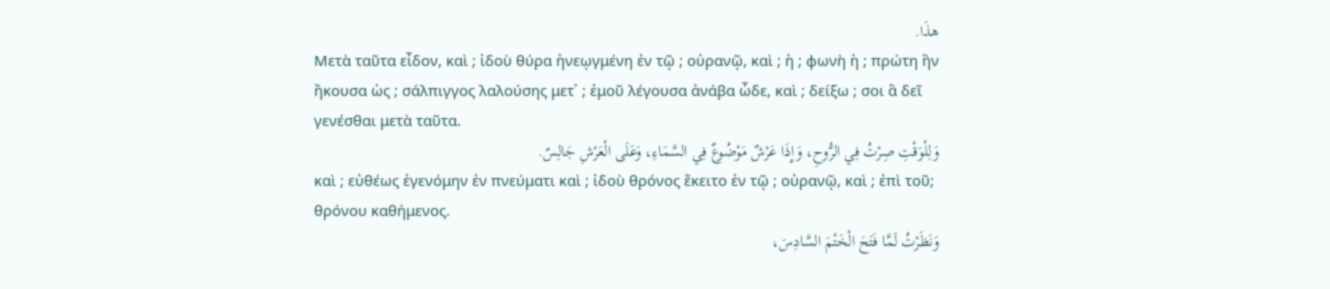هذَا.
Μετὰ ταῦτα εἶδον, καὶ ; ἰδοὺ θύρα ἠνεῳγμένη ἐν τῷ ; οὐρανῷ, καὶ ; ἡ ; φωνὴ ἡ ; πρώτη ἣν ἤκουσα ὡς ; σάλπιγγος λαλούσης μετ᾽ ; ἐμοῦ λέγουσα ἀνάβα ὧδε, καὶ ; δείξω ; σοι ἃ δεῖ γενέσθαι μετὰ ταῦτα.
وَلِلْوَقْتِ صِرْتُ فِي الرُّوحِ، وَإِذَا عَرْشٌ مَوْضُوعٌ فِي السَّمَاءِ، وَعَلَى الْعَرْشِ جَالِسٌ.
καὶ ; εὐθέως ἐγενόμην ἐν πνεύματι καὶ ; ἰδοὺ θρόνος ἔκειτο ἐν τῷ ; οὐρανῷ, καὶ ; ἐπὶ τοῦ; θρόνου καθήμενος.
وَنَظَرْتُ لَمَّا فَتَحَ الْخَتْمَ السَّادِسَ،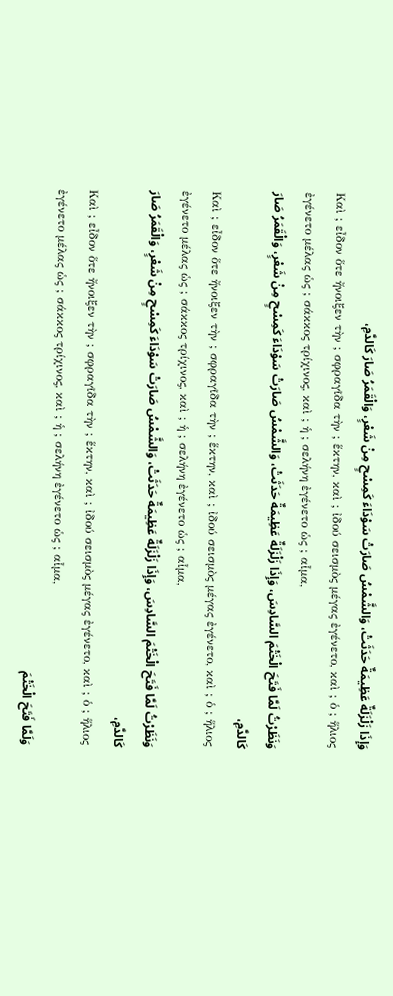وَإِذَا زَلْزَلَةٌ عَظِيمَةٌ حَدَثَتْ، وَالشَّمْسُ صَارَتْ سَوْدَاءَ كَمِسْحٍ مِنْ شَعْرٍ، وَالْقَمَرُ صَارَ كَالدَّمِ،
Καὶ ; εἶδον ὅτε ἤνοιξεν τὴν ; σφραγῖδα τὴν ; ἕκτην, καὶ ; ἰδού σεισμὸς μέγας ἐγένετο, καὶ ; ὁ ; ἥλιος ἐγένετο μέλας ὡς ; σάκκος τρίχινος, καὶ ; ἡ ; σελήνη ἐγένετο ὡς ; αἷμα,
وَنَظَرْتُ لَمَّا فَتَحَ الْخَتْمَ السَّادِسَ، وَإِذَا زَلْزَلَةٌ عَظِيمَةٌ حَدَثَتْ، وَالشَّمْسُ صَارَتْ سَوْدَاءَ كَمِسْحٍ مِنْ شَعْرٍ، وَالْقَمَرُ صَارَ كَالدَّمِ،
Καὶ ; εἶδον ὅτε ἤνοιξεν τὴν ; σφραγῖδα τὴν ; ἕκτην, καὶ ; ἰδού σεισμὸς μέγας ἐγένετο, καὶ ; ὁ ; ἥλιος ἐγένετο μέλας ὡς ; σάκκος τρίχινος, καὶ ; ἡ ; σελήνη ἐγένετο ὡς ; αἷμα,
وَنَظَرْتُ لَمَّا فَتَحَ الْخَتْمَ السَّادِسَ، وَإِذَا زَلْزَلَةٌ عَظِيمَةٌ حَدَثَتْ، وَالشَّمْسُ صَارَتْ سَوْدَاءَ كَمِسْحٍ مِنْ شَعْرٍ، وَالْقَمَرُ صَارَ كَالدَّمِ،
Καὶ ; εἶδον ὅτε ἤνοιξεν τὴν ; σφραγῖδα τὴν ; ἕκτην, καὶ ; ἰδού σεισμὸς μέγας ἐγένετο, καὶ ; ὁ ; ἥλιος ἐγένετο μέλας ὡς ; σάκκος τρίχινος, καὶ ; ἡ ; σελήνη ἐγένετο ὡς ; αἷμα,
وَلَمَّا فَتَحَ الْخَتْمَ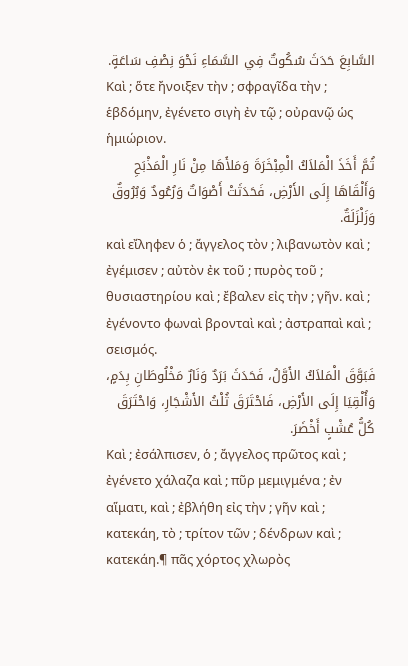السَّابِعَ حَدَثَ سُكُوتٌ فِي السَّمَاءِ نَحْوَ نِصْفِ سَاعَةٍ.
Καὶ ; ὅτε ἤνοιξεν τὴν ; σφραγῖδα τὴν ; ἑβδόμην, ἐγένετο σιγὴ ἐν τῷ ; οὐρανῷ ὡς ἡμιώριον.
ثُمَّ أَخَذَ الْمَلاَكُ الْمِبْخَرَةَ وَمَلأَهَا مِنْ نَارِ الْمَذْبَحِ وَأَلْقَاهَا إِلَى الأَرْضِ، فَحَدَثَتْ أَصْوَاتٌ وَرُعُودٌ وَبُرُوقٌ وَزَلْزَلَةٌ.
καὶ εἴληφεν ὁ ; ἄγγελος τὸν ; λιβανωτὸν καὶ ; ἐγέμισεν ; αὐτὸν ἐκ τοῦ ; πυρὸς τοῦ ; θυσιαστηρίου καὶ ; ἔβαλεν εἰς τὴν ; γῆν. καὶ ; ἐγένοντο φωναὶ βρονταὶ καὶ ; ἀστραπαὶ καὶ ; σεισμός.
فَبَوَّقَ الْمَلاَكُ الأَوَّلُ، فَحَدَثَ بَرَدٌ وَنَارٌ مَخْلُوطَانِ بِدَمٍ، وَأُلْقِيَا إِلَى الأَرْضِ، فَاحْتَرَقَ ثُلْثُ الأَشْجَارِ، وَاحْتَرَقَ كُلُّ عُشْبٍ أَخْضَرَ.
Καὶ ; ἐσάλπισεν, ὁ ; ἄγγελος πρῶτος καὶ ; ἐγένετο χάλαζα καὶ ; πῦρ μεμιγμένα ; ἐν αἵματι, καὶ ; ἐβλήθη εἰς τὴν ; γῆν καὶ ; κατεκάη, τὸ ; τρίτον τῶν ; δένδρων καὶ ; κατεκάη.¶ πᾶς χόρτος χλωρὸς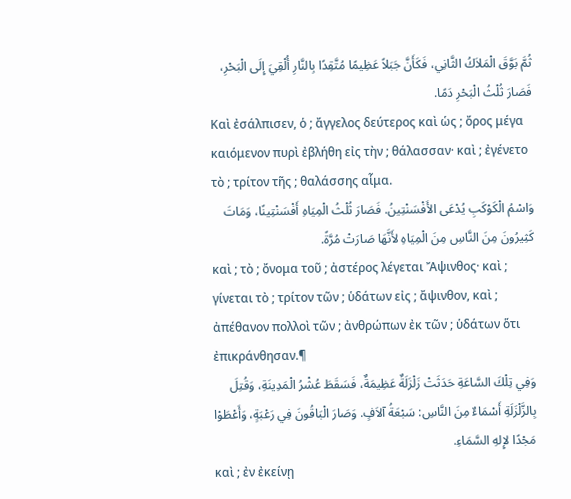ثُمَّ بَوَّقَ الْمَلاَكُ الثَّانِي، فَكَأَنَّ جَبَلاً عَظِيمًا مُتَّقِدًا بِالنَّارِ أُلْقِيَ إِلَى الْبَحْرِ، فَصَارَ ثُلْثُ الْبَحْرِ دَمًا.
Καὶ ἐσάλπισεν, ὁ ; ἄγγελος δεύτερος καὶ ὡς ; ὄρος μέγα καιόμενον πυρὶ ἐβλήθη εἰς τὴν ; θάλασσαν· καὶ ; ἐγένετο τὸ ; τρίτον τῆς ; θαλάσσης αἷμα.
وَاسْمُ الْكَوْكَبِ يُدْعَى الأَفْسَنْتِينُ. فَصَارَ ثُلْثُ الْمِيَاهِ أَفْسَنْتِينًا، وَمَاتَ كَثِيرُونَ مِنَ النَّاسِ مِنَ الْمِيَاهِ لأَنَّهَا صَارَتْ مُرَّةً.
καὶ ; τὸ ; ὄνομα τοῦ ; ἀστέρος λέγεται Ἄψινθος· καὶ ; γίνεται τὸ ; τρίτον τῶν ; ὑδάτων εἰς ; ἄψινθον, καὶ ; ἀπέθανον πολλοὶ τῶν ; ἀνθρώπων ἐκ τῶν ; ὑδάτων ὅτι ἐπικράνθησαν.¶
وَفِي تِلْكَ السَّاعَةِ حَدَثَتْ زَلْزَلَةٌ عَظِيمَةٌ، فَسَقَطَ عُشْرُ الْمَدِينَةِ، وَقُتِلَ بِالزَّلْزَلَةِ أَسْمَاءٌ مِنَ النَّاسِ: سَبْعَةُ آلاَفٍ. وَصَارَ الْبَاقُونَ فِي رَعْبَةٍ، وَأَعْطَوْا مَجْدًا لإِلهِ السَّمَاءِ.
καὶ ; ἐν ἐκείνῃ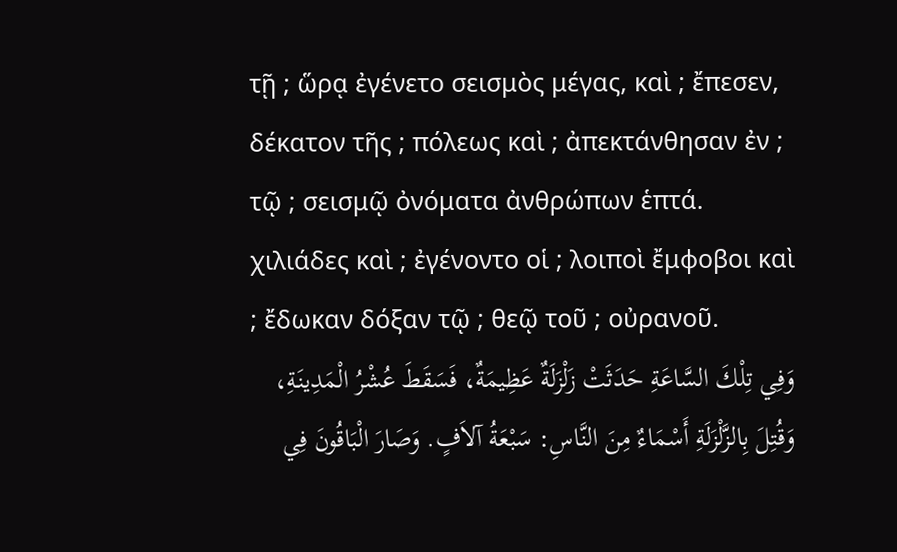τῇ ; ὥρᾳ ἐγένετο σεισμὸς μέγας, καὶ ; ἔπεσεν, δέκατον τῆς ; πόλεως καὶ ; ἀπεκτάνθησαν ἐν ; τῷ ; σεισμῷ ὀνόματα ἀνθρώπων ἑπτά. χιλιάδες καὶ ; ἐγένοντο οἱ ; λοιποὶ ἔμφοβοι καὶ ; ἔδωκαν δόξαν τῷ ; θεῷ τοῦ ; οὐρανοῦ.
وَفِي تِلْكَ السَّاعَةِ حَدَثَتْ زَلْزَلَةٌ عَظِيمَةٌ، فَسَقَطَ عُشْرُ الْمَدِينَةِ، وَقُتِلَ بِالزَّلْزَلَةِ أَسْمَاءٌ مِنَ النَّاسِ: سَبْعَةُ آلاَفٍ. وَصَارَ الْبَاقُونَ فِي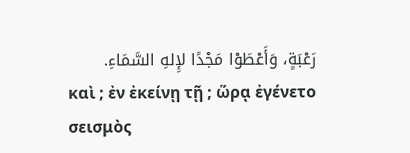رَعْبَةٍ، وَأَعْطَوْا مَجْدًا لإِلهِ السَّمَاءِ.
καὶ ; ἐν ἐκείνῃ τῇ ; ὥρᾳ ἐγένετο σεισμὸς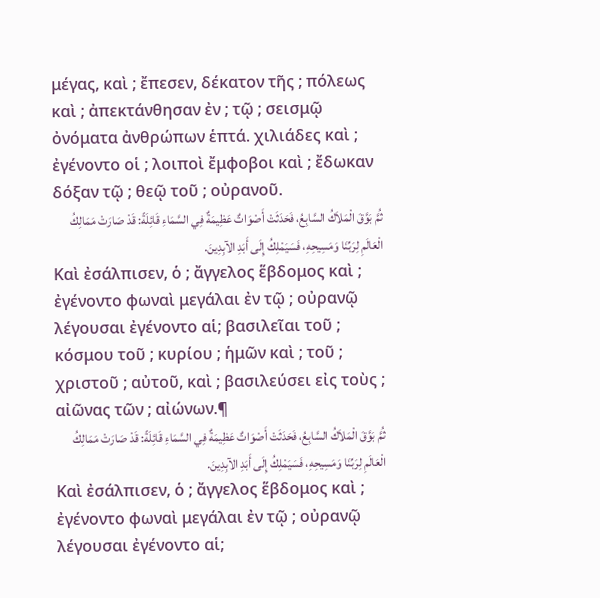μέγας, καὶ ; ἔπεσεν, δέκατον τῆς ; πόλεως καὶ ; ἀπεκτάνθησαν ἐν ; τῷ ; σεισμῷ ὀνόματα ἀνθρώπων ἑπτά. χιλιάδες καὶ ; ἐγένοντο οἱ ; λοιποὶ ἔμφοβοι καὶ ; ἔδωκαν δόξαν τῷ ; θεῷ τοῦ ; οὐρανοῦ.
ثُمَّ بَوَّقَ الْمَلاَكُ السَّابِعُ، فَحَدَثَتْ أَصْوَاتٌ عَظِيمَةٌ فِي السَّمَاءِ قَائِلَةً: قَدْ صَارَتْ مَمَالِكُ الْعَالَمِ لِرَبِّنَا وَمَسِيحِهِ، فَسَيَمْلِكُ إِلَى أَبَدِ الآبِدِينَ.
Καὶ ἐσάλπισεν, ὁ ; ἄγγελος ἕβδομος καὶ ; ἐγένοντο φωναὶ μεγάλαι ἐν τῷ ; οὐρανῷ λέγουσαι ἐγένοντο αἱ; βασιλεῖαι τοῦ ; κόσμου τοῦ ; κυρίου ; ἡμῶν καὶ ; τοῦ ; χριστοῦ ; αὐτοῦ, καὶ ; βασιλεύσει εἰς τοὺς ; αἰῶνας τῶν ; αἰώνων.¶
ثُمَّ بَوَّقَ الْمَلاَكُ السَّابِعُ، فَحَدَثَتْ أَصْوَاتٌ عَظِيمَةٌ فِي السَّمَاءِ قَائِلَةً: قَدْ صَارَتْ مَمَالِكُ الْعَالَمِ لِرَبِّنَا وَمَسِيحِهِ، فَسَيَمْلِكُ إِلَى أَبَدِ الآبِدِينَ.
Καὶ ἐσάλπισεν, ὁ ; ἄγγελος ἕβδομος καὶ ; ἐγένοντο φωναὶ μεγάλαι ἐν τῷ ; οὐρανῷ λέγουσαι ἐγένοντο αἱ;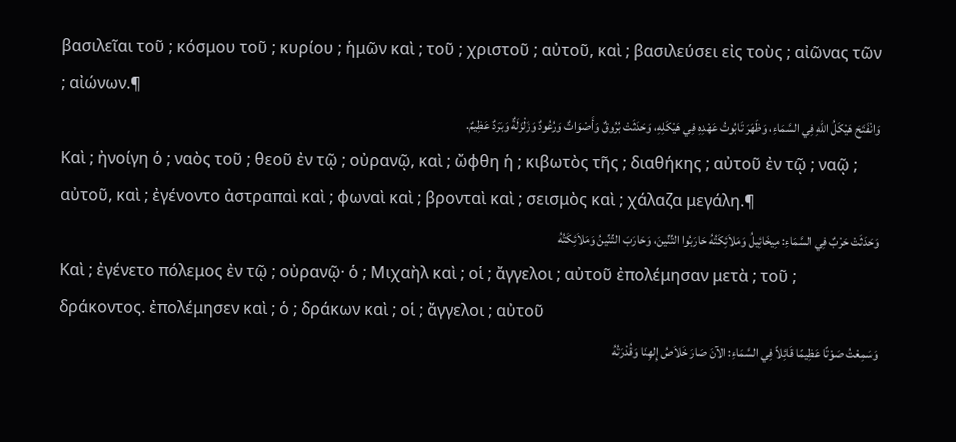βασιλεῖαι τοῦ ; κόσμου τοῦ ; κυρίου ; ἡμῶν καὶ ; τοῦ ; χριστοῦ ; αὐτοῦ, καὶ ; βασιλεύσει εἰς τοὺς ; αἰῶνας τῶν ; αἰώνων.¶
وَانْفَتَحَ هَيْكَلُ اللهِ فِي السَّمَاءِ، وَظَهَرَ تَابُوتُ عَهْدِهِ فِي هَيْكَلِهِ، وَحَدَثَتْ بُرُوقٌ وَأَصْوَاتٌ وَرُعُودٌ وَزَلْزَلَةٌ وَبَرَدٌ عَظِيمٌ.
Καὶ ; ἠνοίγη ὁ ; ναὸς τοῦ ; θεοῦ ἐν τῷ ; οὐρανῷ, καὶ ; ὤφθη ἡ ; κιβωτὸς τῆς ; διαθήκης ; αὐτοῦ ἐν τῷ ; ναῷ ; αὐτοῦ, καὶ ; ἐγένοντο ἀστραπαὶ καὶ ; φωναὶ καὶ ; βρονταὶ καὶ ; σεισμὸς καὶ ; χάλαζα μεγάλη.¶
وَحَدَثَتْ حَرْبٌ فِي السَّمَاءِ: مِيخَائِيلُ وَمَلاَئِكَتُهُ حَارَبُوا التِّنِّينَ، وَحَارَبَ التِّنِّينُ وَمَلاَئِكَتُهُ
Καὶ ; ἐγένετο πόλεμος ἐν τῷ ; οὐρανῷ· ὁ ; Μιχαὴλ καὶ ; οἱ ; ἄγγελοι ; αὐτοῦ ἐπολέμησαν μετὰ ; τοῦ ; δράκοντος. ἐπολέμησεν καὶ ; ὁ ; δράκων καὶ ; οἱ ; ἄγγελοι ; αὐτοῦ
وَسَمِعْتُ صَوْتًا عَظِيمًا قَائِلاً فِي السَّمَاءِ: الآنَ صَارَ خَلاَصُ إِلهِنَا وَقُدْرَتُهُ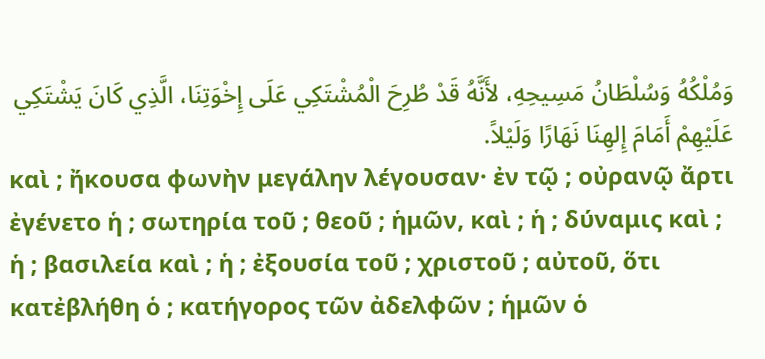وَمُلْكُهُ وَسُلْطَانُ مَسِيحِهِ، لأَنَّهُ قَدْ طُرِحَ الْمُشْتَكِي عَلَى إِخْوَتِنَا، الَّذِي كَانَ يَشْتَكِي عَلَيْهِمْ أَمَامَ إِلهِنَا نَهَارًا وَلَيْلاً.
καὶ ; ἤκουσα φωνὴν μεγάλην λέγουσαν· ἐν τῷ ; οὐρανῷ ἄρτι ἐγένετο ἡ ; σωτηρία τοῦ ; θεοῦ ; ἡμῶν, καὶ ; ἡ ; δύναμις καὶ ; ἡ ; βασιλεία καὶ ; ἡ ; ἐξουσία τοῦ ; χριστοῦ ; αὐτοῦ, ὅτι κατἐβλήθη ὁ ; κατήγορος τῶν ἀδελφῶν ; ἡμῶν ὁ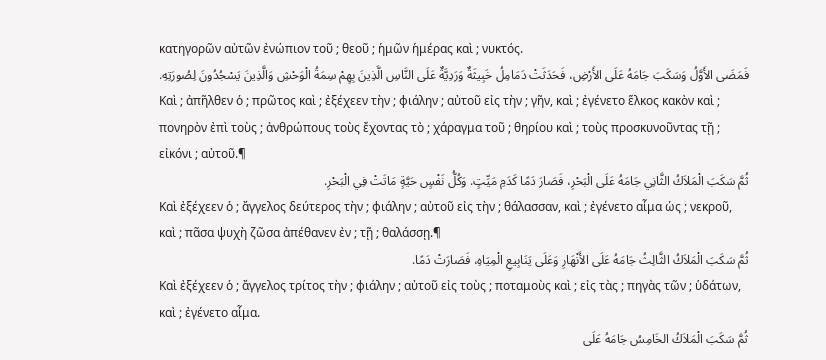κατηγορῶν αὐτῶν ἐνώπιον τοῦ ; θεοῦ ; ἡμῶν ἡμέρας καὶ ; νυκτός.
فَمَضَى الأَوَّلُ وَسَكَبَ جَامَهُ عَلَى الأَرْضِ، فَحَدَثَتْ دَمَامِلُ خَبِيثَةٌ وَرَدِيَّةٌ عَلَى النَّاسِ الَّذِينَ بِهِمْ سِمَةُ الْوَحْشِ وَالَّذِينَ يَسْجُدُونَ لِصُورَتِهِ.
Καὶ ; ἀπῆλθεν ὁ ; πρῶτος καὶ ; ἐξέχεεν τὴν ; φιάλην ; αὐτοῦ εἰς τὴν ; γῆν, καὶ ; ἐγένετο ἕλκος κακὸν καὶ ; πονηρὸν ἐπὶ τοὺς ; ἀνθρώπους τοὺς ἔχοντας τὸ ; χάραγμα τοῦ ; θηρίου καὶ ; τοὺς προσκυνοῦντας τῇ ; εἰκόνι ; αὐτοῦ.¶
ثُمَّ سَكَبَ الْمَلاَكُ الثَّانِي جَامَهُ عَلَى الْبَحْرِ، فَصَارَ دَمًا كَدَمِ مَيِّتٍ. وَكُلُّ نَفْسٍ حَيَّةٍ مَاتَتْ فِي الْبَحْرِ.
Καὶ ἐξέχεεν ὁ ; ἄγγελος δεύτερος τὴν ; φιάλην ; αὐτοῦ εἰς τὴν ; θάλασσαν, καὶ ; ἐγένετο αἷμα ὡς ; νεκροῦ, καὶ ; πᾶσα ψυχὴ ζῶσα ἀπέθανεν ἐν ; τῇ ; θαλάσσῃ.¶
ثُمَّ سَكَبَ الْمَلاَكُ الثَّالِثُ جَامَهُ عَلَى الأَنْهَارِ وَعَلَى يَنَابِيعِ الْمِيَاهِ، فَصَارَتْ دَمًا.
Καὶ ἐξέχεεν ὁ ; ἄγγελος τρίτος τὴν ; φιάλην ; αὐτοῦ εἰς τοὺς ; ποταμοὺς καὶ ; εἰς τὰς ; πηγὰς τῶν ; ὑδάτων, καὶ ; ἐγένετο αἷμα.
ثُمَّ سَكَبَ الْمَلاَكُ الخَامِسُ جَامَهُ عَلَى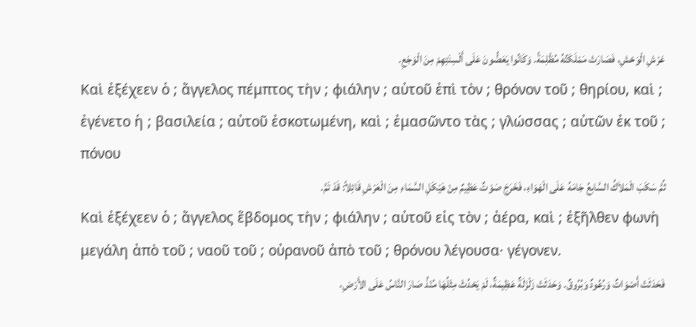عَرْشِ الْوَحْشِ، فَصَارَتْ مَمْلَكَتُهُ مُظْلِمَةً. وَكَانُوا يَعَضُّونَ عَلَى أَلْسِنَتِهِمْ مِنَ الْوَجَعِ.
Καὶ ἐξέχεεν ὁ ; ἄγγελος πέμπτος τὴν ; φιάλην ; αὐτοῦ ἐπὶ τὸν ; θρόνον τοῦ ; θηρίου, καὶ ; ἐγένετο ἡ ; βασιλεία ; αὐτοῦ ἐσκοτωμένη, καὶ ; ἐμασῶντο τὰς ; γλώσσας ; αὐτῶν ἐκ τοῦ ; πόνου
ثُمَّ سَكَبَ الْمَلاَكُ السَّابعُ جَامَهُ عَلَى الْهَوَاءِ، فَخَرَجَ صَوْتٌ عَظِيمٌ مِنْ هَيْكَلِ السَّمَاءِ مِنَ الْعَرْشِ قَائِلاً: قَدْ تَمَّ.
Καὶ ἐξέχεεν ὁ ; ἄγγελος ἕβδομος τὴν ; φιάλην ; αὐτοῦ εἰς τὸν ; ἀέρα, καὶ ; ἐξῆλθεν φωνὴ μεγάλη ἀπὸ τοῦ ; ναοῦ τοῦ ; οὐρανοῦ ἀπὸ τοῦ ; θρόνου λέγουσα· γέγονεν.
فَحَدَثَتْ أَصْوَاتٌ وَرُعُودٌ وَبُرُوقٌ. وَحَدَثَتْ زَلْزَلَةٌ عَظِيمَةٌ، لَمْ يَحْدُثْ مِثْلُهَا مُنْذُ صَارَ النَّاسُ عَلَى الأَرْضِ،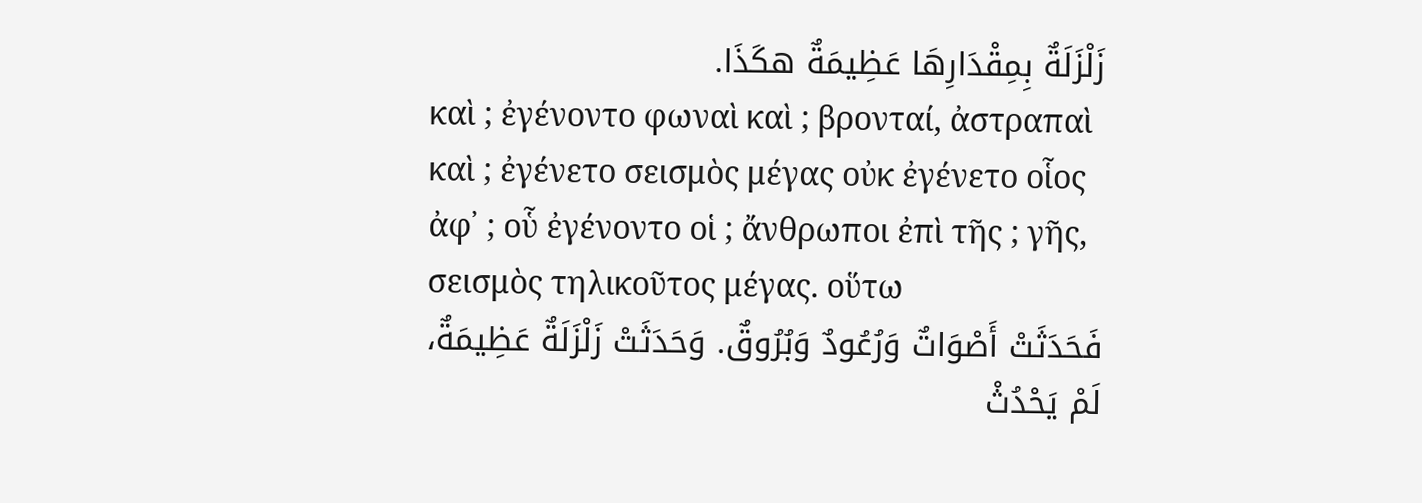زَلْزَلَةٌ بِمِقْدَارِهَا عَظِيمَةٌ هكَذَا.
καὶ ; ἐγένοντο φωναὶ καὶ ; βρονταί, ἀστραπαὶ καὶ ; ἐγένετο σεισμὸς μέγας οὐκ ἐγένετο οἷος ἀφ᾽ ; οὗ ἐγένοντο οἱ ; ἄνθρωποι ἐπὶ τῆς ; γῆς, σεισμὸς τηλικοῦτος μέγας. οὕτω
فَحَدَثَتْ أَصْوَاتٌ وَرُعُودٌ وَبُرُوقٌ. وَحَدَثَتْ زَلْزَلَةٌ عَظِيمَةٌ، لَمْ يَحْدُثْ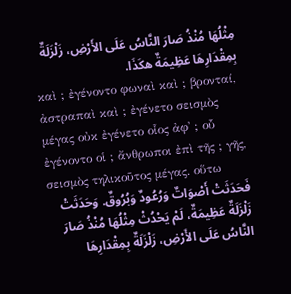مِثْلُهَا مُنْذُ صَارَ النَّاسُ عَلَى الأَرْضِ، زَلْزَلَةٌ بِمِقْدَارِهَا عَظِيمَةٌ هكَذَا.
καὶ ; ἐγένοντο φωναὶ καὶ ; βρονταί, ἀστραπαὶ καὶ ; ἐγένετο σεισμὸς μέγας οὐκ ἐγένετο οἷος ἀφ᾽ ; οὗ ἐγένοντο οἱ ; ἄνθρωποι ἐπὶ τῆς ; γῆς, σεισμὸς τηλικοῦτος μέγας. οὕτω
فَحَدَثَتْ أَصْوَاتٌ وَرُعُودٌ وَبُرُوقٌ. وَحَدَثَتْ زَلْزَلَةٌ عَظِيمَةٌ، لَمْ يَحْدُثْ مِثْلُهَا مُنْذُ صَارَ النَّاسُ عَلَى الأَرْضِ، زَلْزَلَةٌ بِمِقْدَارِهَا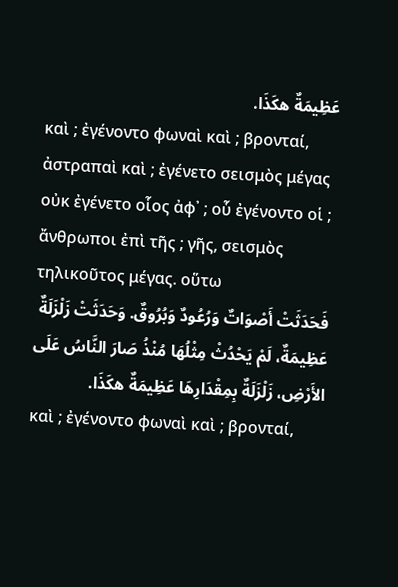عَظِيمَةٌ هكَذَا.
καὶ ; ἐγένοντο φωναὶ καὶ ; βρονταί, ἀστραπαὶ καὶ ; ἐγένετο σεισμὸς μέγας οὐκ ἐγένετο οἷος ἀφ᾽ ; οὗ ἐγένοντο οἱ ; ἄνθρωποι ἐπὶ τῆς ; γῆς, σεισμὸς τηλικοῦτος μέγας. οὕτω
فَحَدَثَتْ أَصْوَاتٌ وَرُعُودٌ وَبُرُوقٌ. وَحَدَثَتْ زَلْزَلَةٌ عَظِيمَةٌ، لَمْ يَحْدُثْ مِثْلُهَا مُنْذُ صَارَ النَّاسُ عَلَى الأَرْضِ، زَلْزَلَةٌ بِمِقْدَارِهَا عَظِيمَةٌ هكَذَا.
καὶ ; ἐγένοντο φωναὶ καὶ ; βρονταί,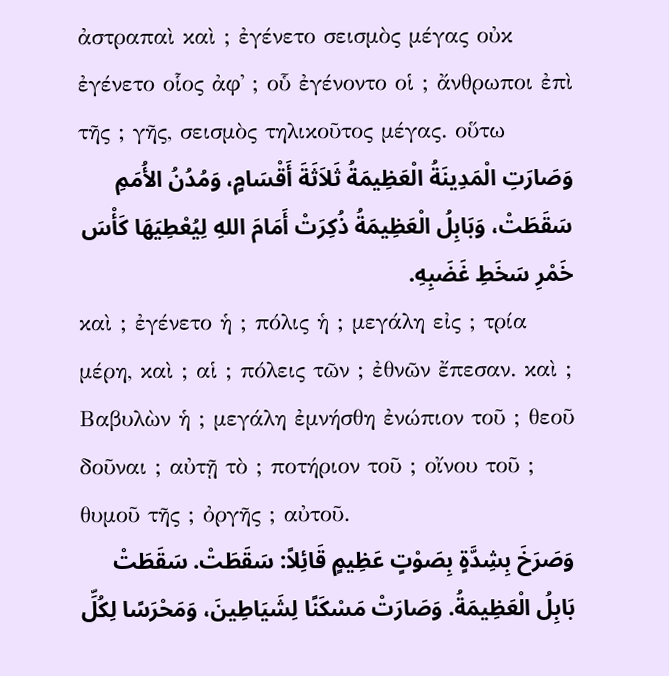ἀστραπαὶ καὶ ; ἐγένετο σεισμὸς μέγας οὐκ ἐγένετο οἷος ἀφ᾽ ; οὗ ἐγένοντο οἱ ; ἄνθρωποι ἐπὶ τῆς ; γῆς, σεισμὸς τηλικοῦτος μέγας. οὕτω
وَصَارَتِ الْمَدِينَةُ الْعَظِيمَةُ ثَلاَثَةَ أَقْسَامٍ، وَمُدُنُ الأُمَمِ سَقَطَتْ، وَبَابِلُ الْعَظِيمَةُ ذُكِرَتْ أَمَامَ اللهِ لِيُعْطِيَهَا كَأْسَ خَمْرِ سَخَطِ غَضَبِهِ.
καὶ ; ἐγένετο ἡ ; πόλις ἡ ; μεγάλη εἰς ; τρία μέρη, καὶ ; αἱ ; πόλεις τῶν ; ἐθνῶν ἔπεσαν. καὶ ; Βαβυλὼν ἡ ; μεγάλη ἐμνήσθη ἐνώπιον τοῦ ; θεοῦ δοῦναι ; αὐτῇ τὸ ; ποτήριον τοῦ ; οἴνου τοῦ ; θυμοῦ τῆς ; ὀργῆς ; αὐτοῦ.
وَصَرَخَ بِشِدَّةٍ بِصَوْتٍ عَظِيمٍ قَائِلاً: سَقَطَتْ. سَقَطَتْ بَابِلُ الْعَظِيمَةُ. وَصَارَتْ مَسْكَنًا لِشَيَاطِينَ، وَمَحْرَسًا لِكُلِّ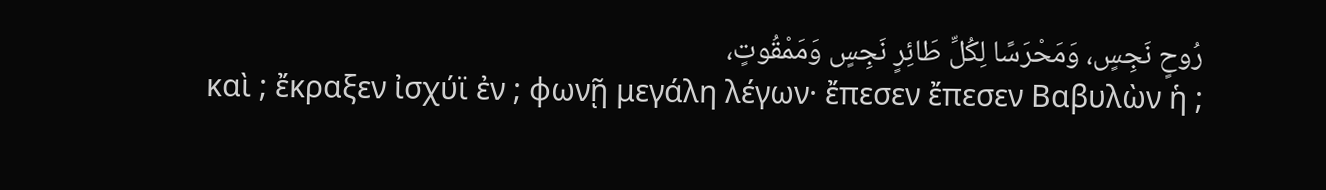رُوحٍ نَجِسٍ، وَمَحْرَسًا لِكُلِّ طَائِرٍ نَجِسٍ وَمَمْقُوتٍ،
καὶ ; ἔκραξεν ἰσχύϊ ἐν ; φωνῇ μεγάλη λέγων· ἔπεσεν ἔπεσεν Βαβυλὼν ἡ ;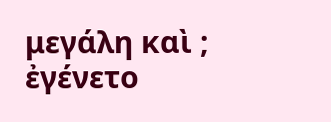μεγάλη καὶ ; ἐγένετο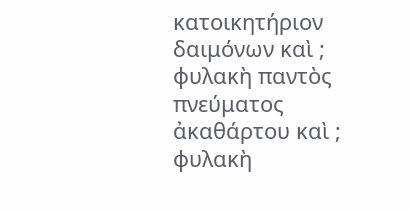κατοικητήριον δαιμόνων καὶ ; φυλακὴ παντὸς πνεύματος ἀκαθάρτου καὶ ; φυλακὴ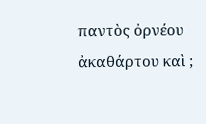παντὸς ὀρνέου ἀκαθάρτου καὶ ;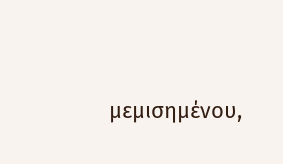μεμισημένου,